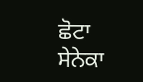ਛੋਟਾ ਸੇਨੇਕਾ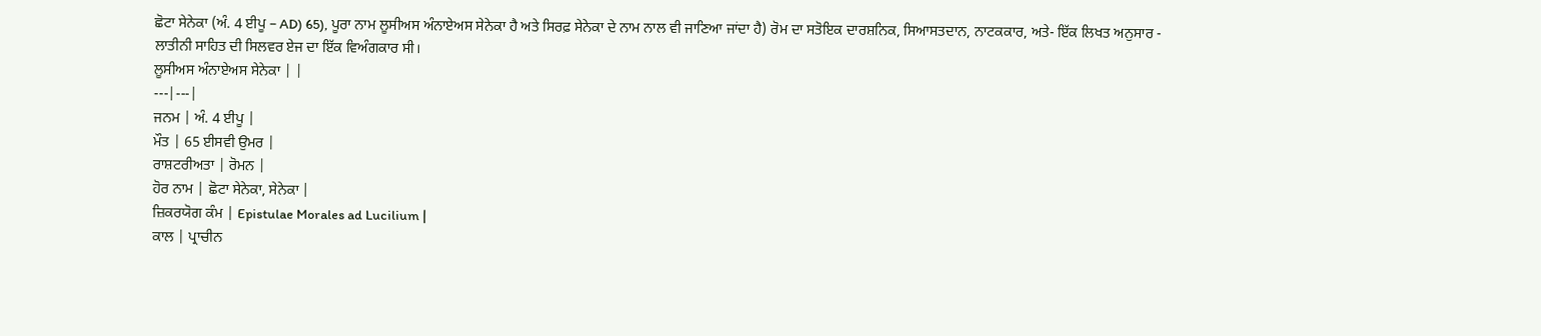ਛੋਟਾ ਸੇਨੇਕਾ (ਅੰ. 4 ਈਪੂ – AD) 65), ਪੂਰਾ ਨਾਮ ਲੂਸੀਅਸ ਅੰਨਾਏਅਸ ਸੇਨੇਕਾ ਹੈ ਅਤੇ ਸਿਰਫ਼ ਸੇਨੇਕਾ ਦੇ ਨਾਮ ਨਾਲ ਵੀ ਜਾਣਿਆ ਜਾਂਦਾ ਹੈ) ਰੋਮ ਦਾ ਸਤੋਇਕ ਦਾਰਸ਼ਨਿਕ, ਸਿਆਸਤਦਾਨ, ਨਾਟਕਕਾਰ, ਅਤੇ- ਇੱਕ ਲਿਖਤ ਅਨੁਸਾਰ - ਲਾਤੀਨੀ ਸਾਹਿਤ ਦੀ ਸਿਲਵਰ ਏਜ ਦਾ ਇੱਕ ਵਿਅੰਗਕਾਰ ਸੀ।
ਲੂਸੀਅਸ ਅੰਨਾਏਅਸ ਸੇਨੇਕਾ | |
---|---|
ਜਨਮ | ਅੰ. 4 ਈਪੂ |
ਮੌਤ | 65 ਈਸਵੀ ਉਮਰ |
ਰਾਸ਼ਟਰੀਅਤਾ | ਰੋਮਨ |
ਹੋਰ ਨਾਮ | ਛੋਟਾ ਸੇਨੇਕਾ, ਸੇਨੇਕਾ |
ਜ਼ਿਕਰਯੋਗ ਕੰਮ | Epistulae Morales ad Lucilium |
ਕਾਲ | ਪ੍ਰਾਚੀਨ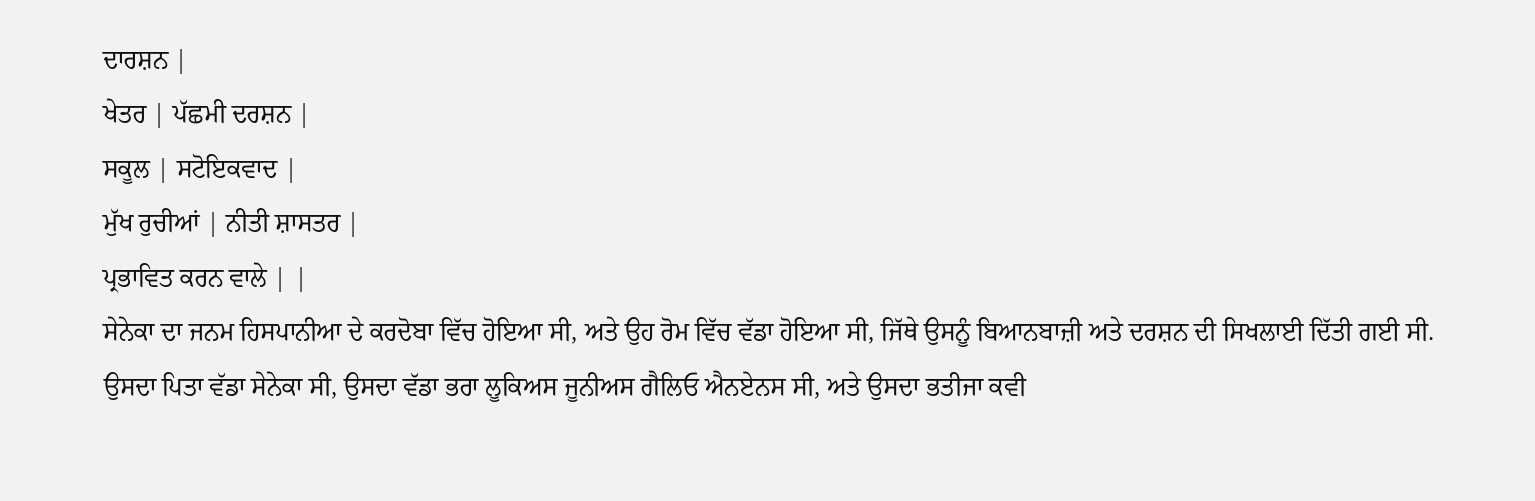ਦਾਰਸ਼ਨ |
ਖੇਤਰ | ਪੱਛਮੀ ਦਰਸ਼ਨ |
ਸਕੂਲ | ਸਟੋਇਕਵਾਦ |
ਮੁੱਖ ਰੁਚੀਆਂ | ਨੀਤੀ ਸ਼ਾਸਤਰ |
ਪ੍ਰਭਾਵਿਤ ਕਰਨ ਵਾਲੇ | |
ਸੇਨੇਕਾ ਦਾ ਜਨਮ ਹਿਸਪਾਨੀਆ ਦੇ ਕਰਦੋਬਾ ਵਿੱਚ ਹੋਇਆ ਸੀ, ਅਤੇ ਉਹ ਰੋਮ ਵਿੱਚ ਵੱਡਾ ਹੋਇਆ ਸੀ, ਜਿੱਥੇ ਉਸਨੂੰ ਬਿਆਨਬਾਜ਼ੀ ਅਤੇ ਦਰਸ਼ਨ ਦੀ ਸਿਖਲਾਈ ਦਿੱਤੀ ਗਈ ਸੀ. ਉਸਦਾ ਪਿਤਾ ਵੱਡਾ ਸੇਨੇਕਾ ਸੀ, ਉਸਦਾ ਵੱਡਾ ਭਰਾ ਲੂਕਿਅਸ ਜੂਨੀਅਸ ਗੈਲਿਓ ਐਨਏਨਸ ਸੀ, ਅਤੇ ਉਸਦਾ ਭਤੀਜਾ ਕਵੀ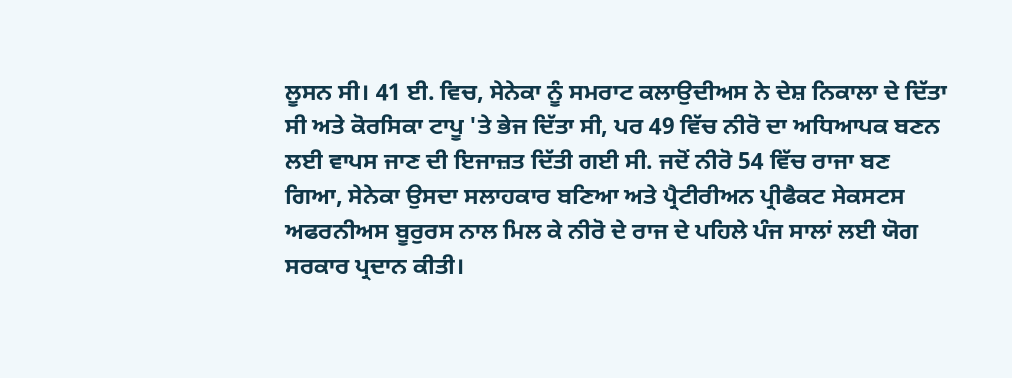ਲੂਸਨ ਸੀ। 41 ਈ. ਵਿਚ, ਸੇਨੇਕਾ ਨੂੰ ਸਮਰਾਟ ਕਲਾਉਦੀਅਸ ਨੇ ਦੇਸ਼ ਨਿਕਾਲਾ ਦੇ ਦਿੱਤਾ ਸੀ ਅਤੇ ਕੋਰਸਿਕਾ ਟਾਪੂ 'ਤੇ ਭੇਜ ਦਿੱਤਾ ਸੀ, ਪਰ 49 ਵਿੱਚ ਨੀਰੋ ਦਾ ਅਧਿਆਪਕ ਬਣਨ ਲਈ ਵਾਪਸ ਜਾਣ ਦੀ ਇਜਾਜ਼ਤ ਦਿੱਤੀ ਗਈ ਸੀ. ਜਦੋਂ ਨੀਰੋ 54 ਵਿੱਚ ਰਾਜਾ ਬਣ ਗਿਆ, ਸੇਨੇਕਾ ਉਸਦਾ ਸਲਾਹਕਾਰ ਬਣਿਆ ਅਤੇ ਪ੍ਰੈਟੀਰੀਅਨ ਪ੍ਰੀਫੈਕਟ ਸੇਕਸਟਸ ਅਫਰਨੀਅਸ ਬੂਰੁਰਸ ਨਾਲ ਮਿਲ ਕੇ ਨੀਰੋ ਦੇ ਰਾਜ ਦੇ ਪਹਿਲੇ ਪੰਜ ਸਾਲਾਂ ਲਈ ਯੋਗ ਸਰਕਾਰ ਪ੍ਰਦਾਨ ਕੀਤੀ।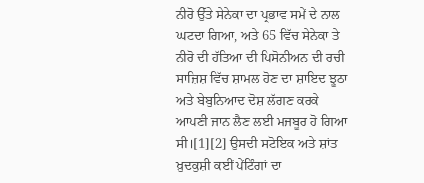ਨੀਰੋ ਉੱਤੇ ਸੇਨੇਕਾ ਦਾ ਪ੍ਰਭਾਵ ਸਮੇਂ ਦੇ ਨਾਲ ਘਟਦਾ ਗਿਆ, ਅਤੇ 65 ਵਿੱਚ ਸੇਨੇਕਾ ਤੇ ਨੀਰੋ ਦੀ ਹੱਤਿਆ ਦੀ ਪਿਸੋਨੀਅਨ ਦੀ ਰਚੀ ਸਾਜ਼ਿਸ਼ ਵਿੱਚ ਸ਼ਾਮਲ ਹੋਣ ਦਾ ਸ਼ਾਇਦ ਝੂਠਾ ਅਤੇ ਬੇਬੁਨਿਆਦ ਦੋਸ਼ ਲੱਗਣ ਕਰਕੇ ਆਪਣੀ ਜਾਨ ਲੈਣ ਲਈ ਮਜਬੂਰ ਹੋ ਗਿਆ ਸੀ।[1][2] ਉਸਦੀ ਸਟੋਇਕ ਅਤੇ ਸ਼ਾਂਤ ਖ਼ੁਦਕੁਸ਼ੀ ਕਈਂ ਪੇਂਟਿੰਗਾਂ ਦਾ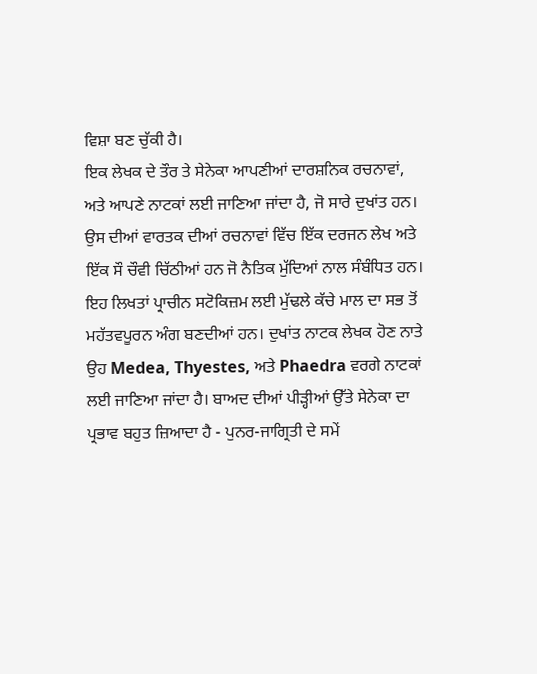ਵਿਸ਼ਾ ਬਣ ਚੁੱਕੀ ਹੈ।
ਇਕ ਲੇਖਕ ਦੇ ਤੌਰ ਤੇ ਸੇਨੇਕਾ ਆਪਣੀਆਂ ਦਾਰਸ਼ਨਿਕ ਰਚਨਾਵਾਂ, ਅਤੇ ਆਪਣੇ ਨਾਟਕਾਂ ਲਈ ਜਾਣਿਆ ਜਾਂਦਾ ਹੈ, ਜੋ ਸਾਰੇ ਦੁਖਾਂਤ ਹਨ। ਉਸ ਦੀਆਂ ਵਾਰਤਕ ਦੀਆਂ ਰਚਨਾਵਾਂ ਵਿੱਚ ਇੱਕ ਦਰਜਨ ਲੇਖ ਅਤੇ ਇੱਕ ਸੌ ਚੌਵੀ ਚਿੱਠੀਆਂ ਹਨ ਜੋ ਨੈਤਿਕ ਮੁੱਦਿਆਂ ਨਾਲ ਸੰਬੰਧਿਤ ਹਨ। ਇਹ ਲਿਖਤਾਂ ਪ੍ਰਾਚੀਨ ਸਟੋਕਿਜ਼ਮ ਲਈ ਮੁੱਢਲੇ ਕੱਚੇ ਮਾਲ ਦਾ ਸਭ ਤੋਂ ਮਹੱਤਵਪੂਰਨ ਅੰਗ ਬਣਦੀਆਂ ਹਨ। ਦੁਖਾਂਤ ਨਾਟਕ ਲੇਖਕ ਹੋਣ ਨਾਤੇ ਉਹ Medea, Thyestes, ਅਤੇ Phaedra ਵਰਗੇ ਨਾਟਕਾਂ ਲਈ ਜਾਣਿਆ ਜਾਂਦਾ ਹੈ। ਬਾਅਦ ਦੀਆਂ ਪੀੜ੍ਹੀਆਂ ਉੱਤੇ ਸੇਨੇਕਾ ਦਾ ਪ੍ਰਭਾਵ ਬਹੁਤ ਜ਼ਿਆਦਾ ਹੈ - ਪੁਨਰ-ਜਾਗ੍ਰਿਤੀ ਦੇ ਸਮੇਂ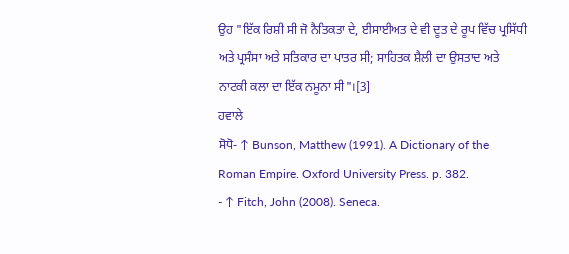ਉਹ "ਇੱਕ ਰਿਸ਼ੀ ਸੀ ਜੋ ਨੈਤਿਕਤਾ ਦੇ, ਈਸਾਈਅਤ ਦੇ ਵੀ ਦੂਤ ਦੇ ਰੂਪ ਵਿੱਚ ਪ੍ਰਸਿੱਧੀ ਅਤੇ ਪ੍ਰਸੰਸਾ ਅਤੇ ਸਤਿਕਾਰ ਦਾ ਪਾਤਰ ਸੀ; ਸਾਹਿਤਕ ਸ਼ੈਲੀ ਦਾ ਉਸਤਾਦ ਅਤੇ ਨਾਟਕੀ ਕਲਾ ਦਾ ਇੱਕ ਨਮੂਨਾ ਸੀ"।[3]
ਹਵਾਲੇ
ਸੋਧੋ- ↑ Bunson, Matthew (1991). A Dictionary of the Roman Empire. Oxford University Press. p. 382.
- ↑ Fitch, John (2008). Seneca.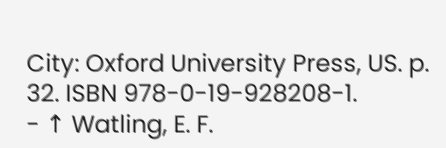City: Oxford University Press, US. p. 32. ISBN 978-0-19-928208-1.
- ↑ Watling, E. F.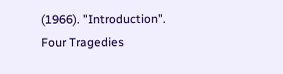(1966). "Introduction". Four Tragedies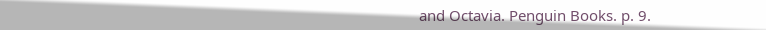and Octavia. Penguin Books. p. 9.